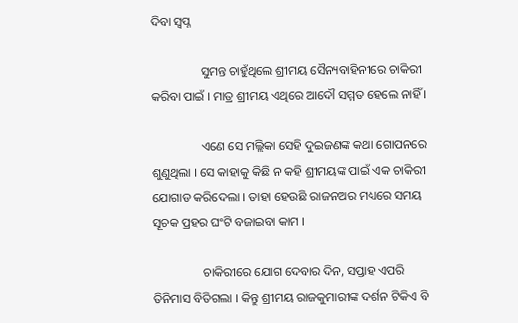ଦିବା ସ୍ୱପ୍ନ

                ସୁମନ୍ତ ଚାହୁଁଥିଲେ ଶ୍ରୀମୟ ସୈନ୍ୟବାହିନୀରେ ଚାକିରୀ କରିବା ପାଇଁ । ମାତ୍ର ଶ୍ରୀମୟ ଏଥିରେ ଆଦୌ ସମ୍ମତ ହେଲେ ନାହିଁ ।

                ଏଣେ ସେ ମଲ୍ଲିକା ସେହି ଦୁଇଜଣଙ୍କ କଥା ଗୋପନରେ ଶୁଣୁଥିଲା । ସେ କାହାକୁ କିଛି ନ କହି ଶ୍ରୀମୟଙ୍କ ପାଇଁ ଏକ ଚାକିରୀ ଯୋଗାଡ କରିଦେଲା । ତାହା ହେଉଛି ରାଜନଅର ମଧ୍ୟରେ ସମୟ ସୂଚକ ପ୍ରହର ଘଂଟି ବଜାଇବା କାମ ।

                ଚାକିରୀରେ ଯୋଗ ଦେବାର ଦିନ, ସପ୍ତାହ ଏପରି ତିନିମାସ ବିତିଗଲା । କିନ୍ତୁ ଶ୍ରୀମୟ ରାଜକୁମାରୀଙ୍କ ଦର୍ଶନ ଟିକିଏ ବି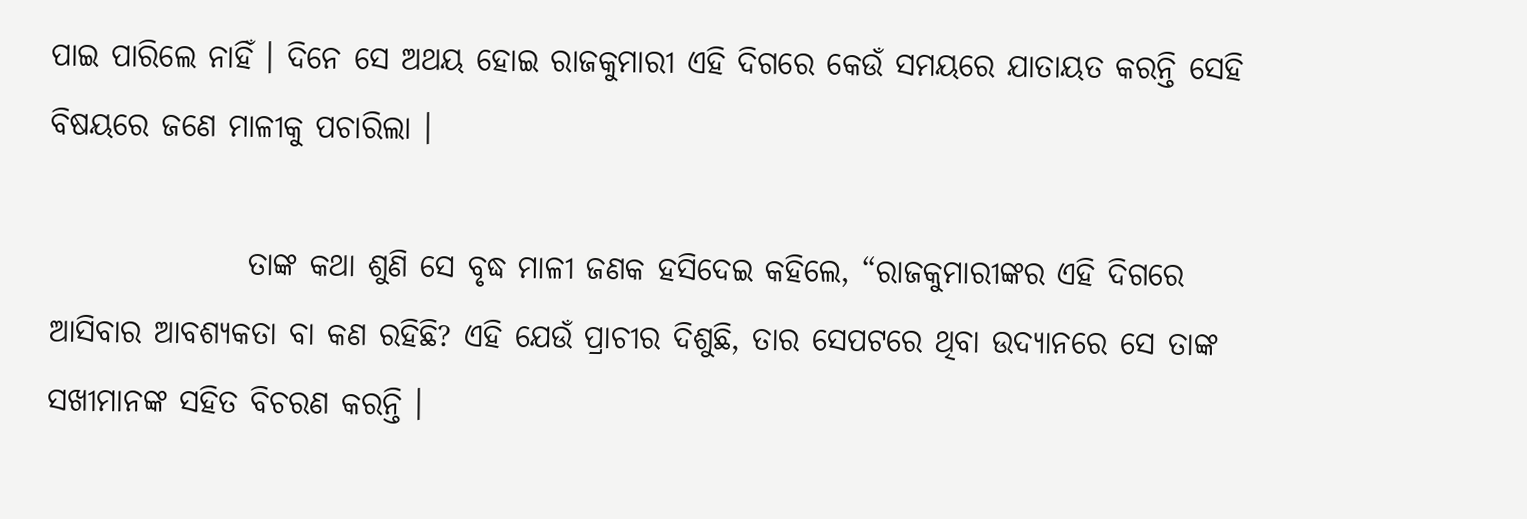ପାଇ ପାରିଲେ ନାହିଁ । ଦିନେ ସେ ଅଥୟ ହୋଇ ରାଜକୁମାରୀ ଏହି ଦିଗରେ କେଉଁ ସମୟରେ ଯାତାୟତ କରନ୍ତି ସେହି ବିଷୟରେ ଜଣେ ମାଳୀକୁ ପଚାରିଲା ।

                ତାଙ୍କ କଥା ଶୁଣି ସେ ବୃଦ୍ଧ ମାଳୀ ଜଣକ ହସିଦେଇ କହିଲେ, “ରାଜକୁମାରୀଙ୍କର ଏହି ଦିଗରେ ଆସିବାର ଆବଶ୍ୟକତା ବା କଣ ରହିଛି? ଏହି ଯେଉଁ ପ୍ରାଚୀର ଦିଶୁଛି, ତାର ସେପଟରେ ଥିବା ଉଦ୍ୟାନରେ ସେ ତାଙ୍କ ସଖୀମାନଙ୍କ ସହିତ ବିଚରଣ କରନ୍ତି ।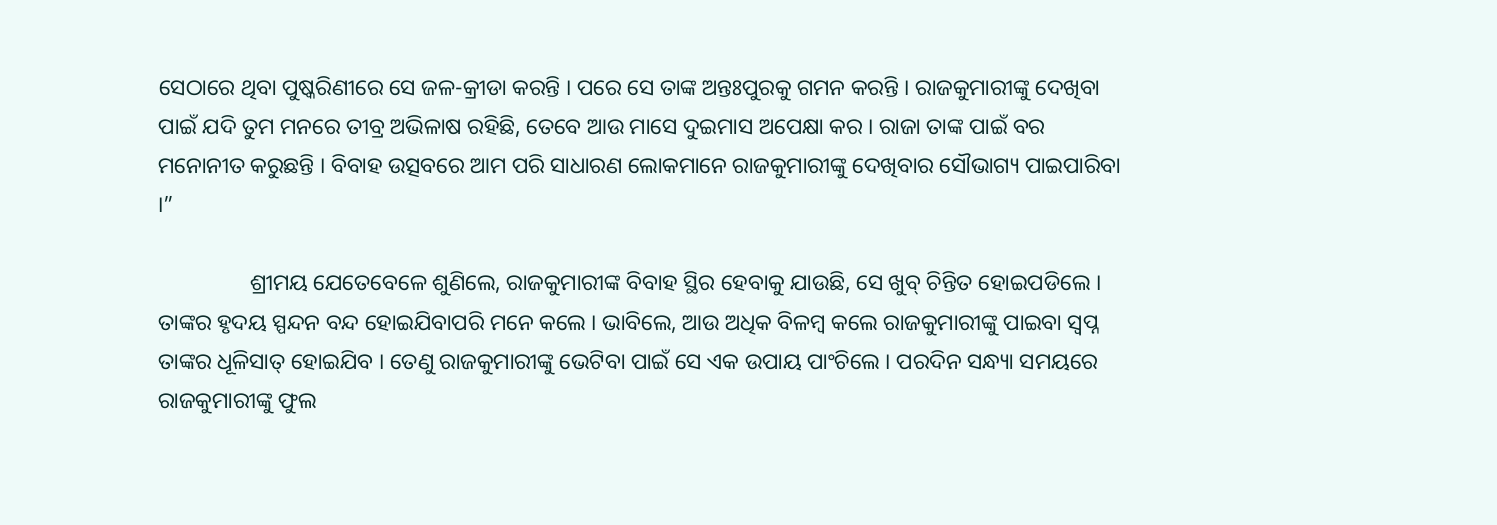ସେଠାରେ ଥିବା ପୁଷ୍କରିଣୀରେ ସେ ଜଳ-କ୍ରୀଡା କରନ୍ତି । ପରେ ସେ ତାଙ୍କ ଅନ୍ତଃପୁରକୁ ଗମନ କରନ୍ତି । ରାଜକୁମାରୀଙ୍କୁ ଦେଖିବା ପାଇଁ ଯଦି ତୁମ ମନରେ ତୀବ୍ର ଅଭିଳାଷ ରହିଛି, ତେବେ ଆଉ ମାସେ ଦୁଇମାସ ଅପେକ୍ଷା କର । ରାଜା ତାଙ୍କ ପାଇଁ ବର ମନୋନୀତ କରୁଛନ୍ତି । ବିବାହ ଉତ୍ସବରେ ଆମ ପରି ସାଧାରଣ ଲୋକମାନେ ରାଜକୁମାରୀଙ୍କୁ ଦେଖିବାର ସୌଭାଗ୍ୟ ପାଇପାରିବା ।”

                ଶ୍ରୀମୟ ଯେତେବେଳେ ଶୁଣିଲେ, ରାଜକୁମାରୀଙ୍କ ବିବାହ ସ୍ଥିର ହେବାକୁ ଯାଉଛି, ସେ ଖୁବ୍ ଚିନ୍ତିତ ହୋଇପଡିଲେ । ତାଙ୍କର ହୃଦୟ ସ୍ପନ୍ଦନ ବନ୍ଦ ହୋଇଯିବାପରି ମନେ କଲେ । ଭାବିଲେ, ଆଉ ଅଧିକ ବିଳମ୍ବ କଲେ ରାଜକୁମାରୀଙ୍କୁ ପାଇବା ସ୍ୱପ୍ନ ତାଙ୍କର ଧୂଳିସାତ୍ ହୋଇଯିବ । ତେଣୁ ରାଜକୁମାରୀଙ୍କୁ ଭେଟିବା ପାଇଁ ସେ ଏକ ଉପାୟ ପାଂଚିଲେ । ପରଦିନ ସନ୍ଧ୍ୟା ସମୟରେ ରାଜକୁମାରୀଙ୍କୁ ଫୁଲ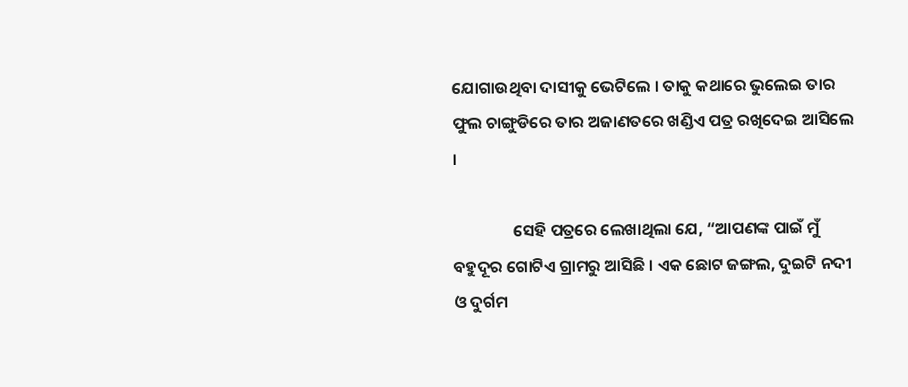ଯୋଗାଉଥିବା ଦାସୀକୁ ଭେଟିଲେ । ତାକୁ କଥାରେ ଭୁଲେଇ ତାର ଫୁଲ ଚାଙ୍ଗୁଡିରେ ତାର ଅଜାଣତରେ ଖଣ୍ଡିଏ ପତ୍ର ରଖିଦେଇ ଆସିଲେ ।

                ସେହି ପତ୍ରରେ ଲେଖାଥିଲା ଯେ, “ଆପଣଙ୍କ ପାଇଁ ମୁଁ ବହୁଦୂର ଗୋଟିଏ ଗ୍ରାମରୁ ଆସିଛି । ଏକ ଛୋଟ ଜଙ୍ଗଲ, ଦୁଇଟି ନଦୀ ଓ ଦୁର୍ଗମ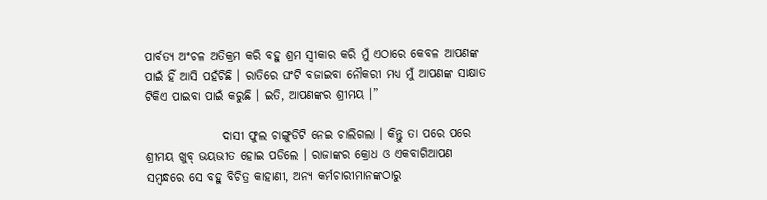ପାର୍ବତ୍ୟ ଅଂଚଳ ଅତିକ୍ରମ କରି ବହୁ ଶ୍ରମ ସ୍ୱୀକାର କରି ମୁଁ ଏଠାରେ କେବଳ ଆପଣଙ୍କ ପାଇଁ ହିଁ ଆସି ପହଁଚିଛି । ରାତିରେ ଘଂଟି ବଜାଇବା ନୌକରୀ ମଧ୍ୟ ମୁଁ ଆପଣଙ୍କ ସାକ୍ଷାତ ଟିକିଏ ପାଇବା ପାଇଁ କରୁଛି । ଇତି, ଆପଣଙ୍କର ଶ୍ରୀମୟ ।”

                ଦାସୀ ଫୁଲ ଚାଙ୍ଗୁଡିଟି ନେଇ ଚାଲିଗଲା । କିନ୍ତୁ ତା ପରେ ପରେ ଶ୍ରୀମୟ ଖୁବ୍ ଭୟଭୀତ ହୋଇ ପଡିଲେ । ରାଜାଙ୍କର କ୍ରୋଧ ଓ ଏକବାଗିଆପଣ ସମ୍ବନ୍ଧରେ ସେ ବହୁ ବିଚିତ୍ର କାହାଣୀ, ଅନ୍ୟ କର୍ମଚାରୀମାନଙ୍କଠାରୁ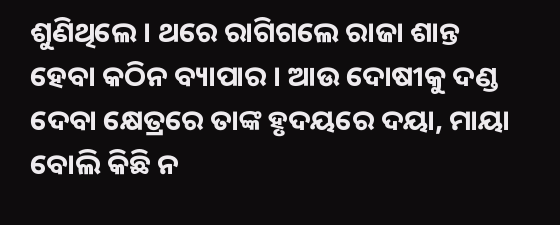ଶୁଣିଥିଲେ । ଥରେ ରାଗିଗଲେ ରାଜା ଶାନ୍ତ ହେବା କଠିନ ବ୍ୟାପାର । ଆଉ ଦୋଷୀକୁ ଦଣ୍ଡ ଦେବା କ୍ଷେତ୍ରରେ ତାଙ୍କ ହୃଦୟରେ ଦୟା, ମାୟା ବୋଲି କିଛି ନ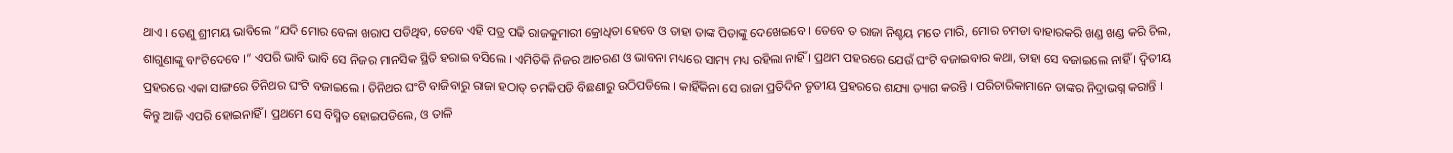ଥାଏ । ତେଣୁ ଶ୍ରୀମୟ ଭାବିଲେ “ଯଦି ମୋର ବେଳା ଖରାପ ପଡିଥିବ, ତେବେ ଏହି ପତ୍ର ପଢି ରାଜକୁମାରୀ କ୍ରୋଧିତା ହେବେ ଓ ତାହା ତାଙ୍କ ପିତାଙ୍କୁ ଦେଖେଇବେ । ତେବେ ତ ରାଜା ନିଶ୍ଚୟ ମତେ ମାରି, ମୋର ଚମଡା ବାହାରକରି ଖଣ୍ଡ ଖଣ୍ଡ କରି ଚିଲ, ଶାଗୁଣାଙ୍କୁ ବାଂଟିଦେବେ ।” ଏପରି ଭାବି ଭାବି ସେ ନିଜର ମାନସିକ ସ୍ଥିତି ହରାଇ ବସିଲେ । ଏମିତିକି ନିଜର ଆଚରଣ ଓ ଭାବନା ମଧ୍ୟରେ ସାମ୍ୟ ମଧ୍ୟ ରହିଲା ନାହିଁ । ପ୍ରଥମ ପହରରେ ଯେଉଁ ଘଂଟି ବଜାଇବାର କଥା, ତାହା ସେ ବଜାଇଲେ ନାହିଁ । ଦ୍ୱିତୀୟ ପ୍ରହରରେ ଏକା ସାଙ୍ଗରେ ତିନିଥର ଘଂଟି ବଜାଇଲେ । ତିନିଥର ଘଂଟି ବାଜିବାରୁ ରାଜା ହଠାତ୍ ଚମକିପଡି ବିଛଣାରୁ ଉଠିପଡିଲେ । କାହିଁକିନା ସେ ରାଜା ପ୍ରତିଦିନ ତୃତୀୟ ପ୍ରହରରେ ଶଯ୍ୟା ତ୍ୟାଗ କରନ୍ତି । ପରିଚାରିକାମାନେ ତାଙ୍କର ନିଦ୍ରାଭଗ୍ନ କରାନ୍ତି । କିନ୍ତୁ ଆଜି ଏପରି ହୋଇନାହିଁ । ପ୍ରଥମେ ସେ ବିସ୍ମିତ ହୋଇପଡିଲେ, ଓ ତାଳି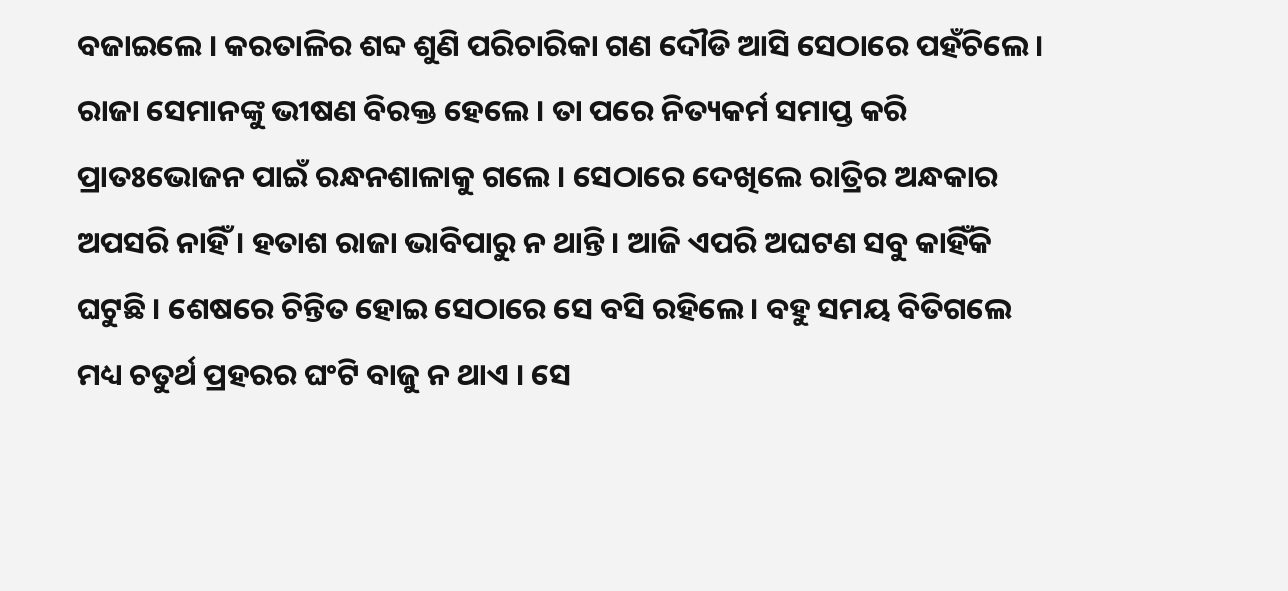ବଜାଇଲେ । କରତାଳିର ଶବ୍ଦ ଶୁଣି ପରିଚାରିକା ଗଣ ଦୌଡି ଆସି ସେଠାରେ ପହଁଚିଲେ । ରାଜା ସେମାନଙ୍କୁ ଭୀଷଣ ବିରକ୍ତ ହେଲେ । ତା ପରେ ନିତ୍ୟକର୍ମ ସମାପ୍ତ କରି ପ୍ରାତଃଭୋଜନ ପାଇଁ ରନ୍ଧନଶାଳାକୁ ଗଲେ । ସେଠାରେ ଦେଖିଲେ ରାତ୍ରିର ଅନ୍ଧକାର ଅପସରି ନାହିଁ । ହତାଶ ରାଜା ଭାବିପାରୁ ନ ଥାନ୍ତି । ଆଜି ଏପରି ଅଘଟଣ ସବୁ କାହିଁକି ଘଟୁଛି । ଶେଷରେ ଚିନ୍ତିତ ହୋଇ ସେଠାରେ ସେ ବସି ରହିଲେ । ବହୁ ସମୟ ବିତିଗଲେ ମଧ୍ୟ ଚତୁର୍ଥ ପ୍ରହରର ଘଂଟି ବାଜୁ ନ ଥାଏ । ସେ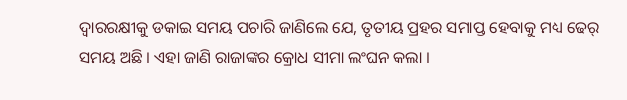ଦ୍ୱାରରକ୍ଷୀକୁ ଡକାଇ ସମୟ ପଚାରି ଜାଣିଲେ ଯେ, ତୃତୀୟ ପ୍ରହର ସମାପ୍ତ ହେବାକୁ ମଧ୍ୟ ଢେର୍ ସମୟ ଅଛି । ଏହା ଜାଣି ରାଜାଙ୍କର କ୍ରୋଧ ସୀମା ଲଂଘନ କଲା ।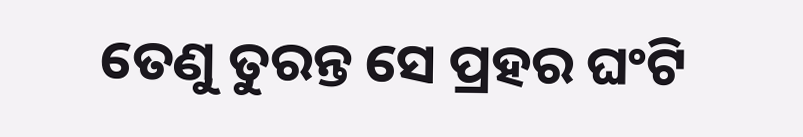ତେଣୁ ତୁରନ୍ତ ସେ ପ୍ରହର ଘଂଟି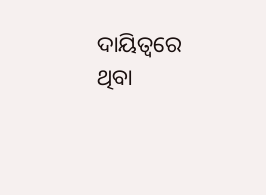ଦାୟିତ୍ୱରେ ଥିବା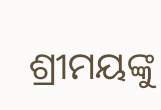ଶ୍ରୀମୟଙ୍କୁ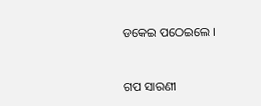ଡକେଇ ପଠେଇଲେ ।


ଗପ ସାରଣୀ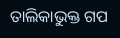ତାଲିକାଭୁକ୍ତ ଗପ